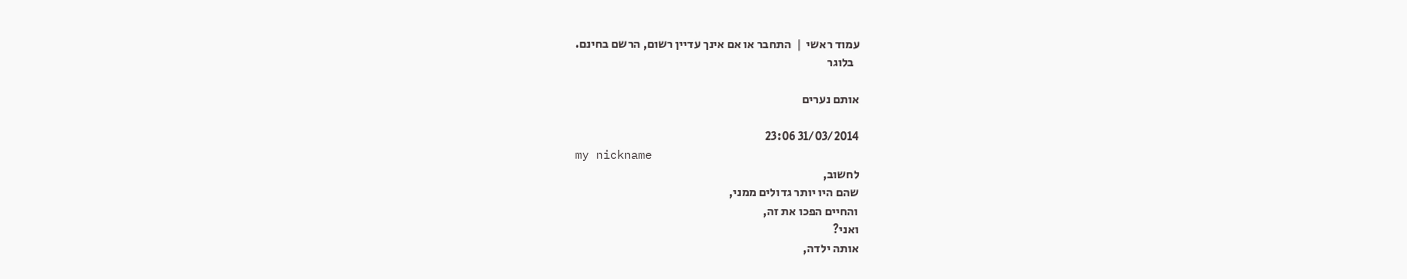עמוד ראשי  |  התחבר או אם אינך עדיין רשום, הרשם בחינם.
  בלוגר

אותם נערים

31/03/2014 23:06
my nickname
לחשוב,
שהם היו יותר גדולים ממני,
והחיים הפכו את זה,
ואני?
אותה ילדה,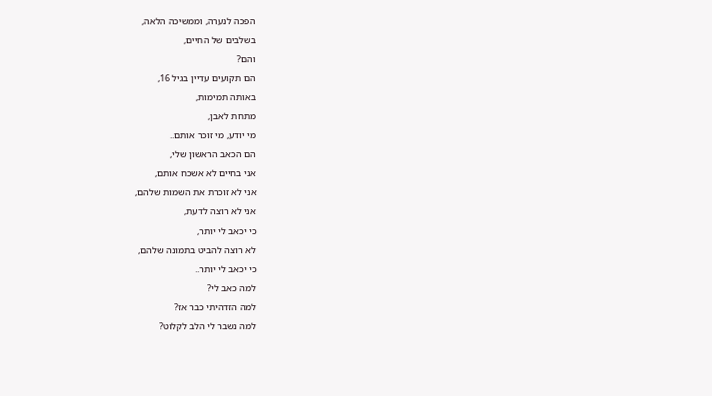הפכה לנערה, וממשיכה הלאה,
בשלבים של החיים,
והם?
הם תקועים עדיין בגיל 16,
באותה תמימות,
מתחת לאבן,
מי יודע, מי זוכר אותם..
הם הכאב הראשון שלי,
אני בחיים לא אשכח אותם,
אני לא זוכרת את השמות שלהם,
אני לא רוצה לדעת,
כי יכאב לי יותר,
לא רוצה להביט בתמונה שלהם,
כי יכאב לי יותר..
למה כאב לי?
למה הזדהיתי כבר אז?
למה נשבר לי הלב לקלוט?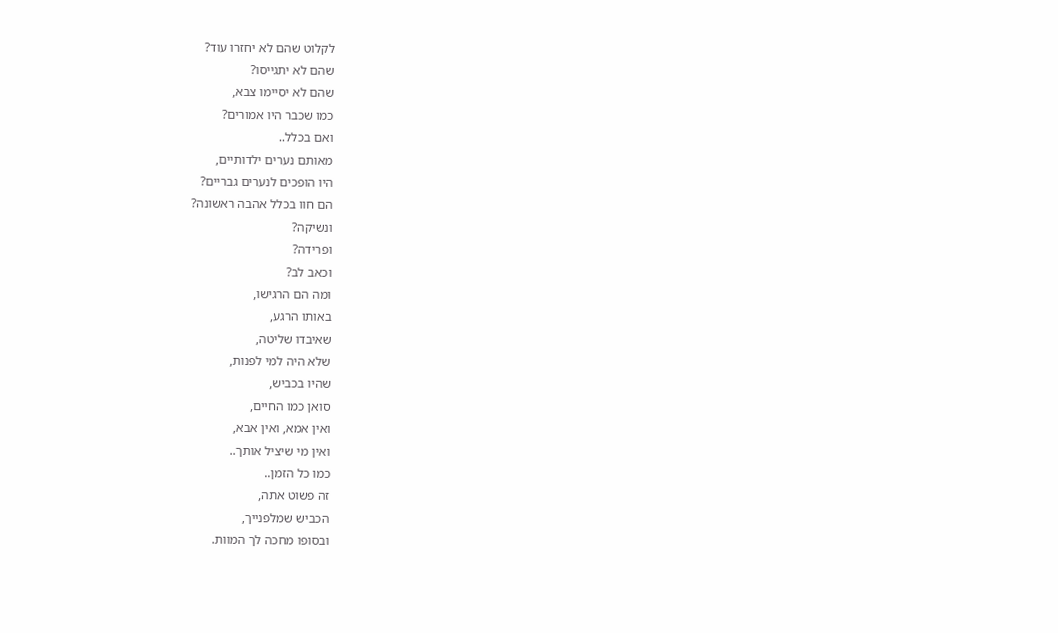לקלוט שהם לא יחזרו עוד?
שהם לא יתגייסו?
שהם לא יסיימו צבא,
כמו שכבר היו אמורים?
ואם בכלל..
מאותם נערים ילדותיים,
היו הופכים לנערים גבריים?
הם חוו בכלל אהבה ראשונה?
ונשיקה?
ופרידה?
וכאב לב?
ומה הם הרגישו,
באותו הרגע,
שאיבדו שליטה,
שלא היה למי לפנות,
שהיו בכביש,
סואן כמו החיים,
ואין אמא, ואין אבא,
ואין מי שיציל אותך..
כמו כל הזמן..
זה פשוט אתה,
הכביש שמלפנייך,
ובסופו מחכה לך המוות.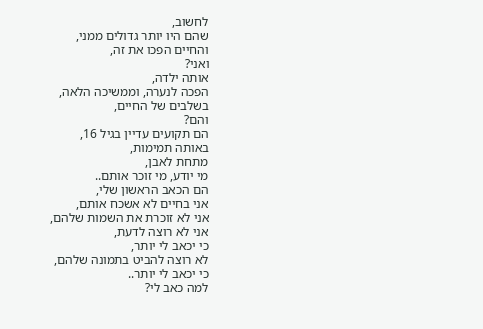לחשוב,
שהם היו יותר גדולים ממני,
והחיים הפכו את זה,
ואני?
אותה ילדה,
הפכה לנערה, וממשיכה הלאה,
בשלבים של החיים,
והם?
הם תקועים עדיין בגיל 16,
באותה תמימות,
מתחת לאבן,
מי יודע, מי זוכר אותם..
הם הכאב הראשון שלי,
אני בחיים לא אשכח אותם,
אני לא זוכרת את השמות שלהם,
אני לא רוצה לדעת,
כי יכאב לי יותר,
לא רוצה להביט בתמונה שלהם,
כי יכאב לי יותר..
למה כאב לי?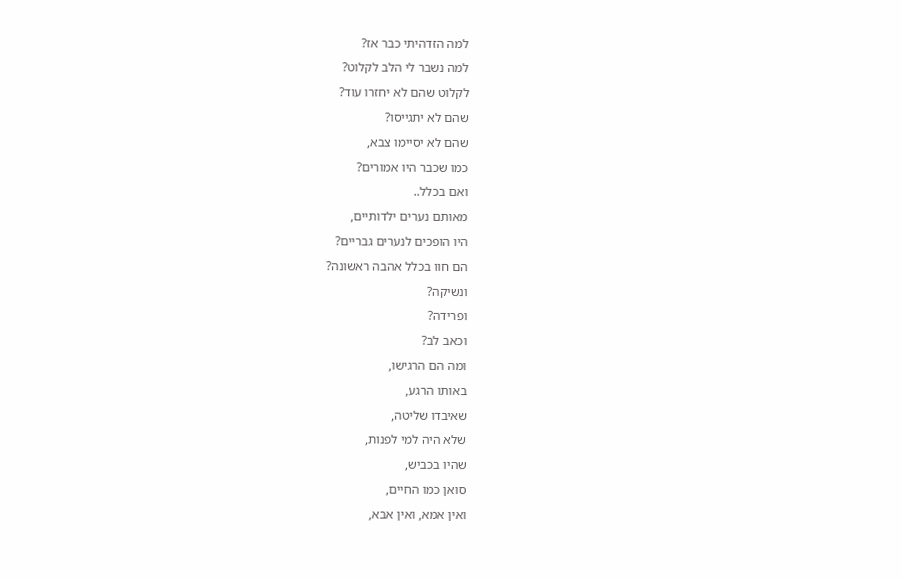למה הזדהיתי כבר אז?
למה נשבר לי הלב לקלוט?
לקלוט שהם לא יחזרו עוד?
שהם לא יתגייסו?
שהם לא יסיימו צבא,
כמו שכבר היו אמורים?
ואם בכלל..
מאותם נערים ילדותיים,
היו הופכים לנערים גבריים?
הם חוו בכלל אהבה ראשונה?
ונשיקה?
ופרידה?
וכאב לב?
ומה הם הרגישו,
באותו הרגע,
שאיבדו שליטה,
שלא היה למי לפנות,
שהיו בכביש,
סואן כמו החיים,
ואין אמא, ואין אבא,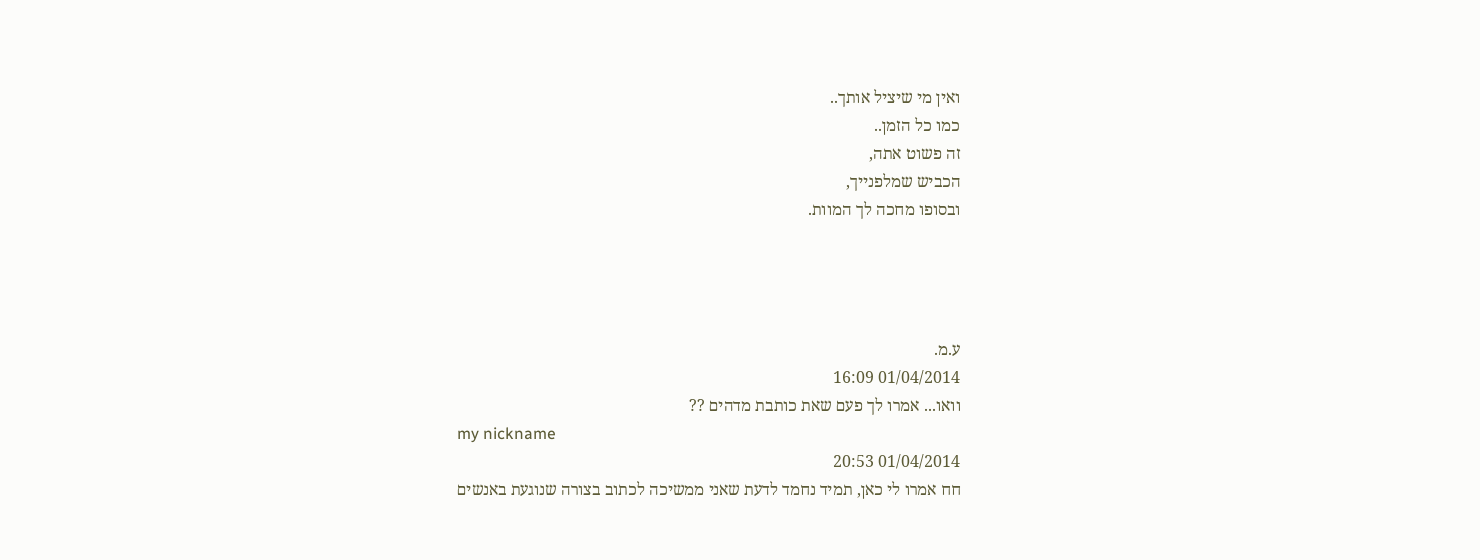ואין מי שיציל אותך..
כמו כל הזמן..
זה פשוט אתה,
הכביש שמלפנייך,
ובסופו מחכה לך המוות.




ע.מ.
01/04/2014 16:09
וואו... אמרו לך פעם שאת כותבת מדהים ??
my nickname
01/04/2014 20:53
חח אמרו לי כאן, תמיד נחמד לדעת שאני ממשיכה לכתוב בצורה שנוגעת באנשים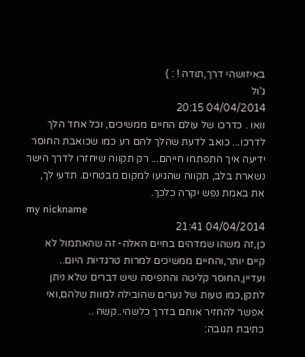באיזושהי דרך,תודה ! : )
ג'ול
04/04/2014 20:15
וואו . כדרכו של עולם החיים ממשיכים, וכל אחד הלך לדרכו... כואב לדעת שהלך להם רע כמו שכואבת החוסר ידיעה איך התפתחו חייהם... רק תקווה שיחזרו לדרך הישר נשארת בלב, תקווה שהגיעו למקום מבטחים. תדעי לך, את באמת נפש יקרה כלכך.
my nickname
04/04/2014 21:41
כן,זה משהו שמדהים בחיים האלה- זה שהאתמול לא קיים יותר,והחיים ממשיכים למרות טרגדיות היום..
ועדיין,החוסר קליטה והתפיסה שיש דברים שלא ניתן לתקן,כמו טעות של נערים שהובילה למוות שלהם,ואי אפשר להחזיר אותם בדרך כלשהי..קשה ..
כתיבת תגובה: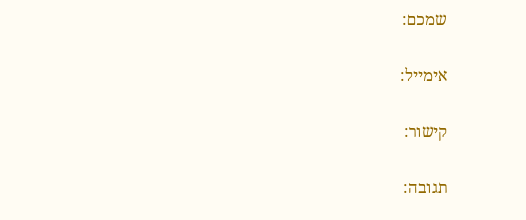שמכם:

אימייל:

קישור:

תגובה: